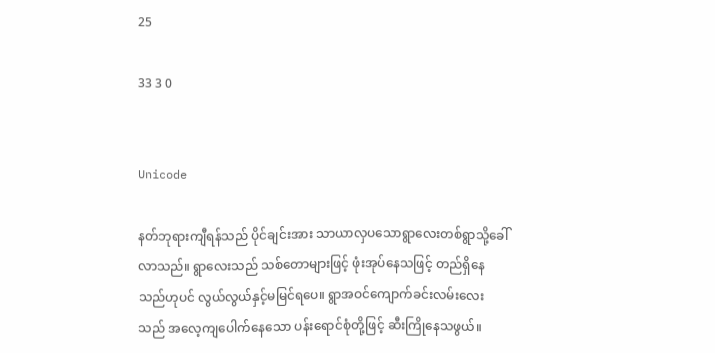25

33 3 0


Unicode

နတ်ဘုရားကျီရန်သည် ပိုင်ချင်းအား သာယာလှပသောရွာလေးတစ်ရွာသို့ခေါ်လာသည်။ ရွာလေးသည် သစ်တောများဖြင့် ဖုံးအုပ်နေသဖြင့် တည်ရှိနေသည်ဟုပင် လွယ်လွယ်နှင့်မမြင်ရပေ။ ရွာအဝင်ကျောက်ခင်းလမ်းလေးသည် အလေ့ကျပေါက်နေသော ပန်းရောင်စုံတို့ဖြင့် ဆီးကြိုနေသဖွယ်။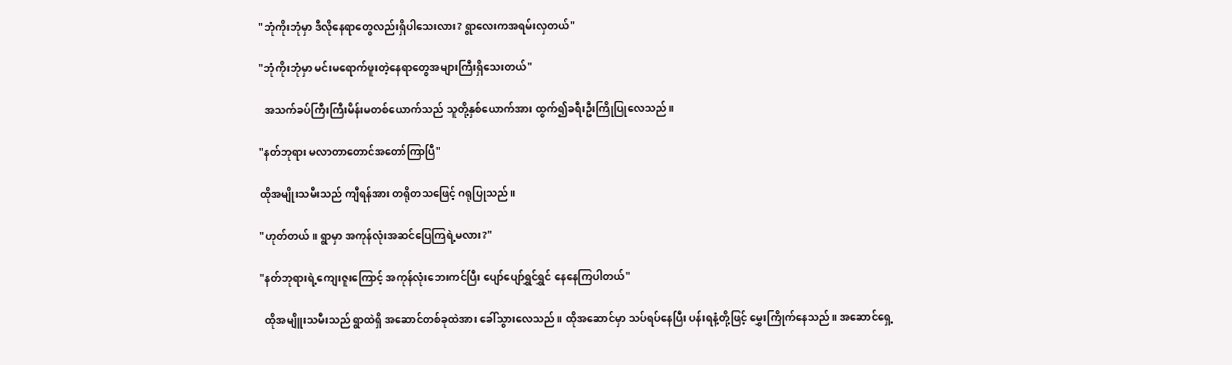"ဘုံကိုးဘုံမှာ ဒီလိုနေရာတွေလည်းရှိပါသေးလား? ရွာလေးကအရမ်းလှတယ်"

"ဘုံကိုးဘုံမှာ မင်းမရောက်ဖူးတဲ့နေရာတွေအများကြီးရှိသေးတယ်"

  အသက်ခပ်ကြီးကြီးမိန်းမတစ်ယောက်သည် သူတို့နှစ်ယောက်အား ထွက်၍ခရီးဦးကြိုပြုလေသည်။

"နတ်ဘုရား မလာတာတောင်အတော်ကြာပြီ"

ထိုအမျိုးသမီးသည် ကျီရန်အား တရိုတသဖြေင့် ဂရုပြုသည်။

"ဟုတ်တယ်။ ရွာမှာ အကုန်လုံးအဆင်ပြေကြရဲ့မလား?"

"နတ်ဘုရားရဲ့ကျေးဇူးကြောင့် အကုန်လုံးဘေးကင်ပြီး ပျော်ပျော်ရွှင်ရွှင် နေနေကြပါတယ်"

  ထိုအမျိူးသမီးသည် ရွာထဲရှိ အဆောင်တစ်ခုထဲအား ခေါ်သွားလေသည်။ ထိုအဆောင်မှာ သပ်ရပ်နေပြီး ပန်းရနံ့တို့ဖြင့် မွှေးကြိုက်နေသည်။ အဆောင်ရှေ့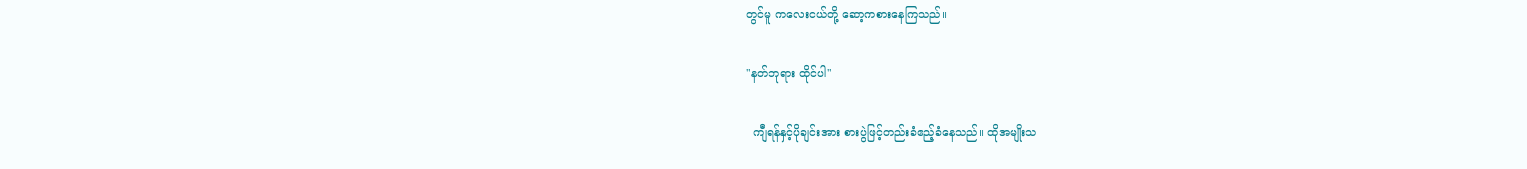တွင်မူ ကလေးငယ်တို့ ဆော့ကစားနေကြသည်။

"နတ်ဘုရား ထိုင်ပါ"

  ကျီရန်နှင့်ပိုချင်းအား စားပွဲဖြင့်တည်းခံဧည့်ခံနေသည်။ ထိုအမျိုးသ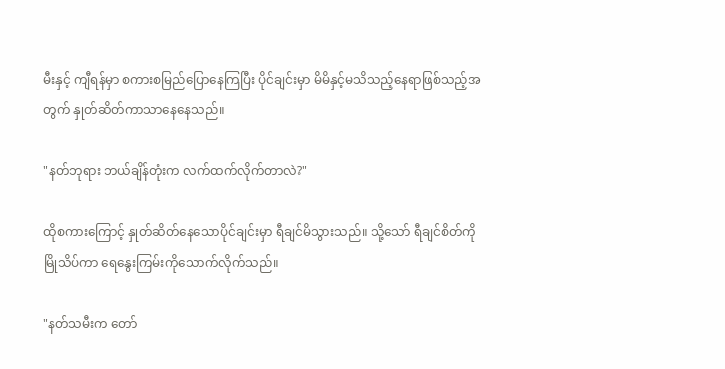မီးနှင့် ကျီရန်မှာ စကားစမြည်ပြောနေကြပြီး ပိုင်ချင်းမှာ မိမိနှင့်မသိသည့်နေရာဖြစ်သည့်အတွက် နှုတ်ဆိတ်ကာသာနေနေသည်။

"နတ်ဘုရား ဘယ်ချိန်တုံးက လက်ထက်လိုက်တာလဲ?"

ထိုစကားကြောင့် နှုတ်ဆိတ်နေသောပိုင်ချင်းမှာ ရီချင်မိသွားသည်။ သို့သော် ရီချင်စိတ်ကိုမြိုသိပ်ကာ ရေနွေးကြမ်းကိုသောက်လိုက်သည်။

"နတ်သမီးက တော်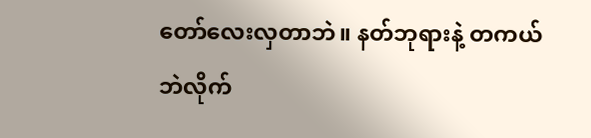တော်လေးလှတာဘဲ။ နတ်ဘုရားနဲ့ တကယ်ဘဲလိုက်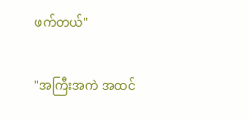ဖက်တယ်"

"အကြီးအကဲ အထင်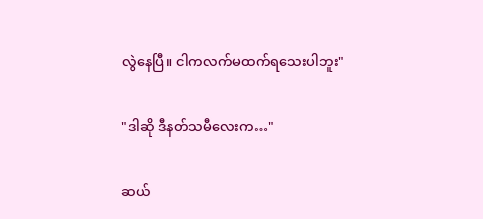လွဲနေပြီ။ ငါကလက်မထက်ရသေးပါဘူး"

"ဒါဆို ဒီနတ်သမီလေးက…"

ဆယ်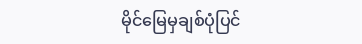မိုင်မြေမှချစ်ပုံပြင်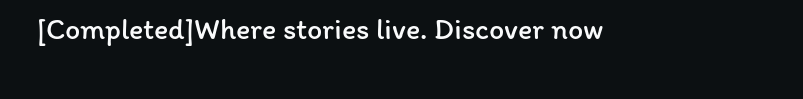[Completed]Where stories live. Discover now